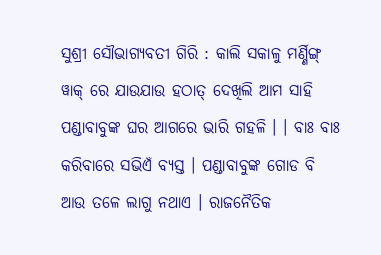ସୁଶ୍ରୀ ସୌଭାଗ୍ୟବତୀ ଗିରି : କାଲି ସକାଳୁ ମର୍ଣ୍ଣିଙ୍ଗ୍ ୱାକ୍ ରେ ଯାଉଯାଉ ହଠାତ୍ ଦେଖିଲି ଆମ ସାହି ପଣ୍ଡାବାବୁଙ୍କ ଘର ଆଗରେ ଭାରି ଗହଳି । । ବାଃ ବାଃ କରିବାରେ ସଭିଏଁ ବ୍ୟସ୍ତ । ପଣ୍ଡାବାବୁଙ୍କ ଗୋଡ ବି ଆଉ ତଳେ ଲାଗୁ ନଥାଏ । ରାଜନୈତିକ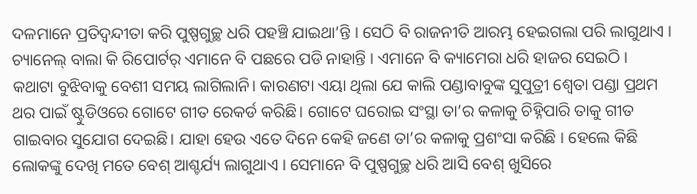ଦଳମାନେ ପ୍ରତିଦ୍ୱନ୍ଦୀତା କରି ପୁଷ୍ପଗୁଚ୍ଛ ଧରି ପହଞ୍ଚି ଯାଇଥା’ନ୍ତି । ସେଠି ବି ରାଜନୀତି ଆରମ୍ଭ ହେଇଗଲା ପରି ଲାଗୁଥାଏ । ଚ୍ୟାନେଲ୍ ବାଲା କି ରିପୋର୍ଟର୍ ଏମାନେ ବି ପଛରେ ପଡି ନାହାନ୍ତି । ଏମାନେ ବି କ୍ୟାମେରା ଧରି ହାଜର ସେଇଠି ।
କଥାଟା ବୁଝିବାକୁ ବେଶୀ ସମୟ ଲାଗିଲାନି। କାରଣଟା ଏୟା ଥିଲା ଯେ କାଲି ପଣ୍ଡାବାବୁଙ୍କ ସୁପୁତ୍ରୀ ଶ୍ୱେତା ପଣ୍ଡା ପ୍ରଥମ ଥର ପାଇଁ ଷ୍ଟୁଡିଓରେ ଗୋଟେ ଗୀତ ରେକର୍ଡ କରିଛି। ଗୋଟେ ଘରୋଇ ସଂସ୍ଥା ତା’ର କଳାକୁ ଚିହ୍ନିପାରି ତାକୁ ଗୀତ ଗାଇବାର ସୁଯୋଗ ଦେଇଛି। ଯାହା ହେଉ ଏତେ ଦିନେ କେହି ଜଣେ ତା’ର କଳାକୁ ପ୍ରଶଂସା କରିଛି । ହେଲେ କିଛି ଲୋକଙ୍କୁ ଦେଖି ମତେ ବେଶ୍ ଆଶ୍ଚର୍ଯ୍ୟ ଲାଗୁଥାଏ । ସେମାନେ ବି ପୁଷ୍ପଗୁଚ୍ଛ ଧରି ଆସି ବେଶ୍ ଖୁସିରେ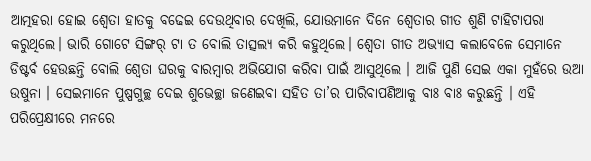ଆତ୍ମହରା ହୋଇ ଶ୍ୱେତା ହାତକୁ ବଢେଇ ଦେଉଥିବାର ଦେଖିଲି, ଯୋଉମାନେ ଦିନେ ଶ୍ୱେତାର ଗୀତ ଶୁଣି ଟାହିଟାପରା କରୁଥିଲେ। ଭାରି ଗୋଟେ ସିଙ୍ଗର୍ ଟା ତ ବୋଲି ତାତ୍ସଲ୍ୟ କରି କହୁଥିଲେ। ଶ୍ୱେତା ଗୀତ ଅଭ୍ୟାସ କଲାବେଳେ ସେମାନେ ଡିଷ୍ଟର୍ବ ହେଉଛନ୍ତି ବୋଲି ଶ୍ୱେତା ଘରକୁ ବାରମ୍ବାର ଅଭିଯୋଗ କରିବା ପାଇଁ ଆସୁଥିଲେ । ଆଜି ପୁଣି ସେଇ ଏକା ମୁହଁରେ ଉଆ ଉଷୁନା । ସେଇମାନେ ପୁଷ୍ପଗୁଚ୍ଛ ଦେଇ ଶୁଭେଚ୍ଛା ଜଣେଇବା ସହିତ ତା’ର ପାରିବାପଣିଆକୁ ବାଃ ବାଃ କରୁଛନ୍ତି । ଏହି ପରିପ୍ରେକ୍ଷୀରେ ମନରେ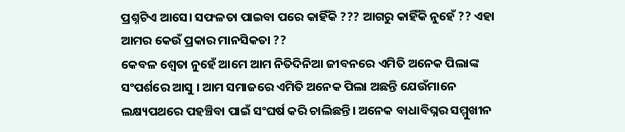ପ୍ରଶ୍ନଟିଏ ଆସେ। ସଫଳତା ପାଇବା ପରେ କାହିଁକି ??? ଆଗରୁ କାହିଁକି ନୁହେଁ ?? ଏହା ଆମର କେଉଁ ପ୍ରକାର ମାନସିକତା ??
କେବଳ ଶ୍ୱେତା ନୁହେଁ ଆମେ ଆମ ନିତିଦିନିଆ ଜୀବନରେ ଏମିତି ଅନେକ ପିଲାଙ୍କ ସଂପର୍ଶରେ ଆସୁ । ଆମ ସମାଜରେ ଏମିତି ଅନେକ ପିଲା ଅଛନ୍ତି ଯେଉଁମାନେ ଲକ୍ଷ୍ୟପଥରେ ପହଞ୍ଚିବା ପାଇଁ ସଂଘର୍ଷ କରି ଚାଲିଛନ୍ତି। ଅନେକ ବାଧାବିଘ୍ନର ସମ୍ମୁଖୀନ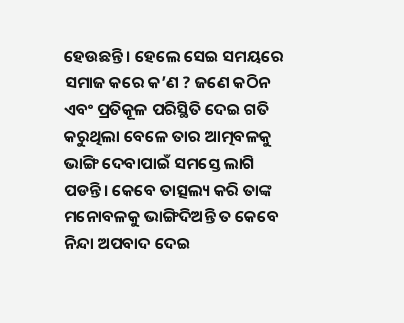ହେଉଛନ୍ତି । ହେଲେ ସେଇ ସମୟରେ ସମାଜ କରେ କ’ଣ ? ଜଣେ କଠିନ ଏବଂ ପ୍ରତିକୂଳ ପରିସ୍ଥିତି ଦେଇ ଗତି କରୁଥିଲା ବେଳେ ତାର ଆତ୍ମବଳକୁ ଭାଙ୍ଗି ଦେବାପାଇଁ ସମସ୍ତେ ଲାଗି ପଡନ୍ତି। କେବେ ତାତ୍ସଲ୍ୟ କରି ତାଙ୍କ ମନୋବଳକୁ ଭାଙ୍ଗିଦିଅନ୍ତି ତ କେବେ ନିନ୍ଦା ଅପବାଦ ଦେଇ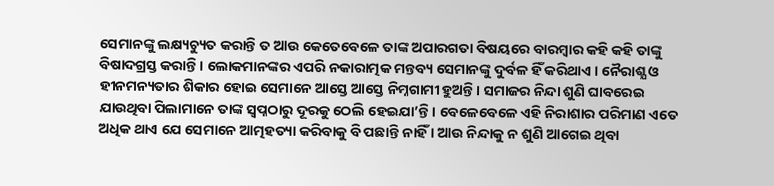ସେମାନଙ୍କୁ ଲକ୍ଷ୍ୟଚ୍ୟୁତ କରାନ୍ତି ତ ଆଉ କେତେବେଳେ ତାଙ୍କ ଅପାରଗତା ବିଷୟରେ ବାରମ୍ବାର କହି କହି ତାଙ୍କୁ ବିଷାଦଗ୍ରସ୍ତ କରାନ୍ତି । ଲୋକମାନଙ୍କର ଏପରି ନକାରାତ୍ମକ ମନ୍ତବ୍ୟ ସେମାନଙ୍କୁ ଦୁର୍ବଳ ହିଁ କରିଥାଏ । ନୈରାଶ୍ଯ ଓ ହୀନମନ୍ୟତାର ଶିକାର ହୋଇ ସେମାନେ ଆସ୍ତେ ଆସ୍ତେ ନିମ୍ନଗାମୀ ହୁଅନ୍ତି। ସମାଜର ନିନ୍ଦା ଶୁଣି ଘାବରେଇ ଯାଉଥିବା ପିଲାମାନେ ତାଙ୍କ ସ୍ୱପ୍ନଠାରୁ ଦୂରକୁ ଠେଲି ହେଇଯା’ନ୍ତି । ବେଳେବେଳେ ଏହି ନିରାଶାର ପରିମାଣ ଏତେ ଅଧିକ ଥାଏ ଯେ ସେମାନେ ଆତ୍ମହତ୍ୟା କରିବାକୁ ବି ପଛାନ୍ତି ନାହିଁ । ଆଉ ନିନ୍ଦାକୁ ନ ଶୁଣି ଆଗେଇ ଥିବା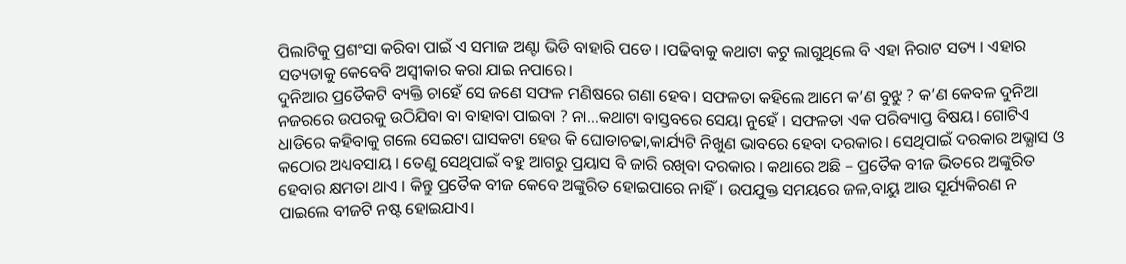ପିଲାଟିକୁ ପ୍ରଶଂସା କରିବା ପାଇଁ ଏ ସମାଜ ଅଣ୍ଟା ଭିଡି ବାହାରି ପଡେ। ।ପଢିବାକୁ କଥାଟା କଟୁ ଲାଗୁଥିଲେ ବି ଏହା ନିରାଟ ସତ୍ୟ । ଏହାର ସତ୍ୟତାକୁ କେବେବି ଅସ୍ୱୀକାର କରା ଯାଇ ନପାରେ।
ଦୁନିଆର ପ୍ରତୈକଟି ବ୍ୟକ୍ତି ଚାହେଁ ସେ ଜଣେ ସଫଳ ମଣିଷରେ ଗଣା ହେବ। ସଫଳତା କହିଲେ ଆମେ କ’ଣ ବୁଝୁ ? କ’ଣ କେବଳ ଦୁନିଆ ନଜରରେ ଉପରକୁ ଉଠିଯିବା ବା ବାହାବା ପାଇବା ? ନା…କଥାଟା ବାସ୍ତବରେ ସେୟା ନୁହେଁ । ସଫଳତା ଏକ ପରିବ୍ୟାପ୍ତ ବିଷୟ। ଗୋଟିଏ ଧାଡିରେ କହିବାକୁ ଗଲେ ସେଇଟା ଘାସକଟା ହେଉ କି ଘୋଡାଚଢା,କାର୍ଯ୍ୟଟି ନିଖୁଣ ଭାବରେ ହେବା ଦରକାର। ସେଥିପାଇଁ ଦରକାର ଅଭ୍ଯାସ ଓ କଠୋର ଅଧ୍ୟବସାୟ । ତେଣୁ ସେଥିପାଇଁ ବହୁ ଆଗରୁ ପ୍ରୟାସ ବି ଜାରି ରଖିବା ଦରକାର । କଥାରେ ଅଛି – ପ୍ରତୈକ ବୀଜ ଭିତରେ ଅଙ୍କୁରିତ ହେବାର କ୍ଷମତା ଥାଏ । କିନ୍ତୁ ପ୍ରତୈକ ବୀଜ କେବେ ଅଙ୍କୁରିତ ହୋଇପାରେ ନାହିଁ। ଉପଯୁକ୍ତ ସମୟରେ ଜଳ,ବାୟୁ ଆଉ ସୂର୍ଯ୍ୟକିରଣ ନ ପାଇଲେ ବୀଜଟି ନଷ୍ଟ ହୋଇଯାଏ।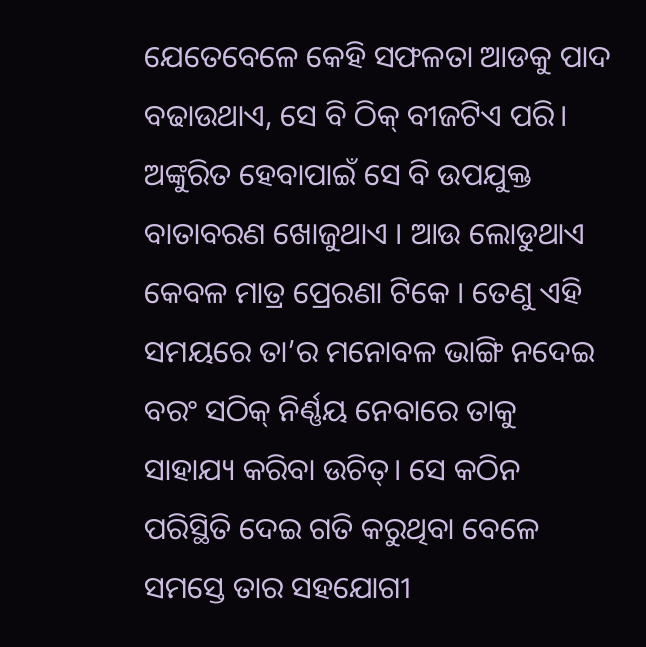ଯେତେବେଳେ କେହି ସଫଳତା ଆଡକୁ ପାଦ ବଢାଉଥାଏ, ସେ ବି ଠିକ୍ ବୀଜଟିଏ ପରି। ଅଙ୍କୁରିତ ହେବାପାଇଁ ସେ ବି ଉପଯୁକ୍ତ ବାତାବରଣ ଖୋଜୁଥାଏ । ଆଉ ଲୋଡୁଥାଏ କେବଳ ମାତ୍ର ପ୍ରେରଣା ଟିକେ । ତେଣୁ ଏହି ସମୟରେ ତା’ର ମନୋବଳ ଭାଙ୍ଗି ନଦେଇ ବରଂ ସଠିକ୍ ନିର୍ଣ୍ଣୟ ନେବାରେ ତାକୁ ସାହାଯ୍ୟ କରିବା ଉଚିତ୍। ସେ କଠିନ ପରିସ୍ଥିତି ଦେଇ ଗତି କରୁଥିବା ବେଳେ ସମସ୍ତେ ତାର ସହଯୋଗୀ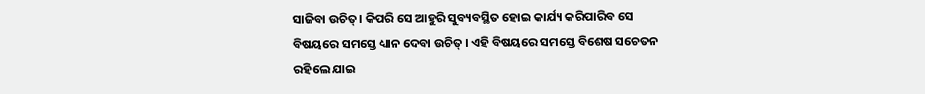ସାଜିବା ଉଚିତ୍। କିପରି ସେ ଆହୁରି ସୁବ୍ୟବସ୍ଥିତ ହୋଇ କାର୍ଯ୍ୟ କରିପାରିବ ସେ ବିଷୟରେ ସମସ୍ତେ ଧ୍ୟାନ ଦେବା ଉଚିତ୍ । ଏହି ବିଷୟରେ ସମସ୍ତେ ବିଶେଷ ସଚେତନ ରହିଲେ ଯାଇ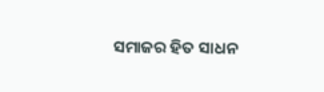ସମାଜର ହିତ ସାଧନ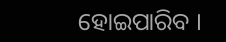ହୋଇପାରିବ ।